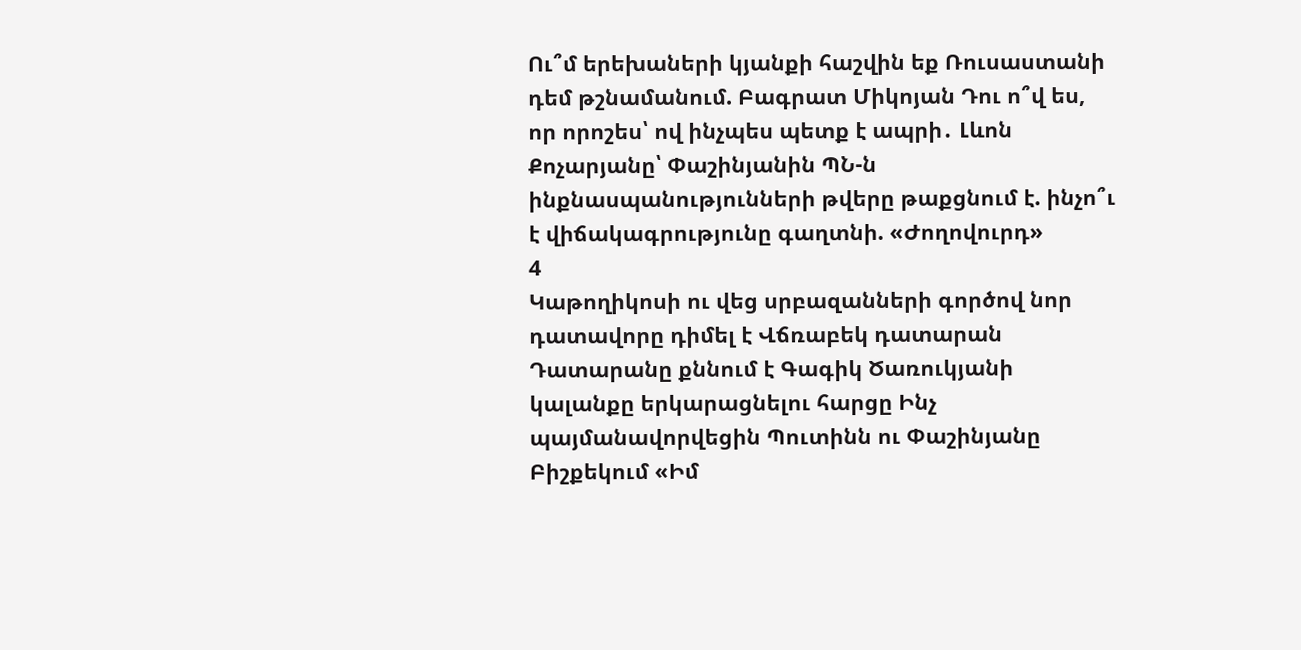Ու՞մ երեխաների կյանքի հաշվին եք Ռուսաստանի դեմ թշնամանում. Բագրատ Միկոյան Դու ո՞վ ես, որ որոշես՝ ով ինչպես պետք է ապրի․ Լևոն Քոչարյանը՝ Փաշինյանին ՊՆ-ն ինքնասպանությունների թվերը թաքցնում է. ինչո՞ւ է վիճակագրությունը գաղտնի. «Ժողովուրդ»
4
Կաթողիկոսի ու վեց սրբազանների գործով նոր դատավորը դիմել է Վճռաբեկ դատարան Դատարանը քննում է Գագիկ Ծառուկյանի կալանքը երկարացնելու հարցը Ինչ պայմանավորվեցին Պուտինն ու Փաշինյանը Բիշքեկում «Իմ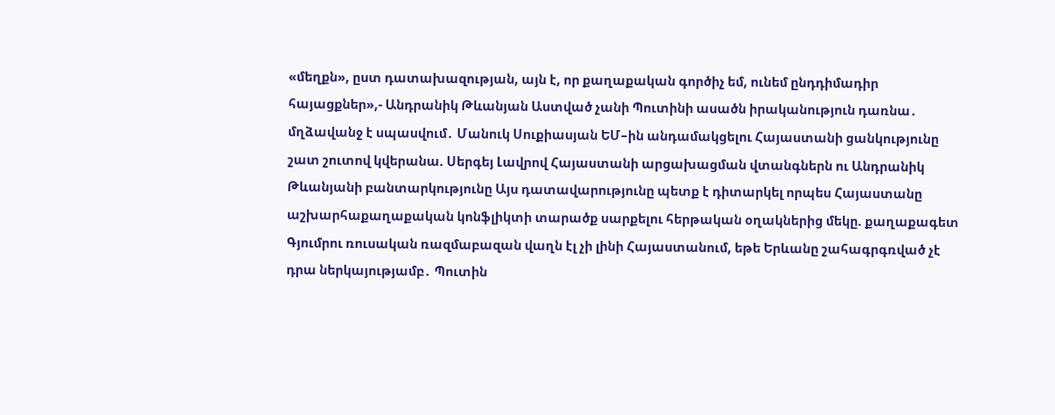«մեղքն», ըստ դատախազության, այն է, որ քաղաքական գործիչ եմ, ունեմ ընդդիմադիր հայացքներ»,- Անդրանիկ Թևանյան Աստված չանի Պուտինի ասածն իրականություն դառնա․ մղձավանջ է սպասվում․ Մանուկ Սուքիասյան ԵՄ–ին անդամակցելու Հայաստանի ցանկությունը շատ շուտով կվերանա. Սերգեյ Լավրով Հայաստանի արցախացման վտանգներն ու Անդրանիկ Թևանյանի բանտարկությունը Այս դատավարությունը պետք է դիտարկել որպես Հայաստանը աշխարհաքաղաքական կոնֆլիկտի տարածք սարքելու հերթական օղակներից մեկը. քաղաքագետ Գյումրու ռուսական ռազմաբազան վաղն էլ չի լինի Հայաստանում, եթե Երևանը շահագրգռված չէ դրա ներկայությամբ․ Պուտին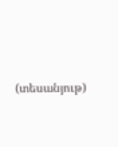(տեսանյութ)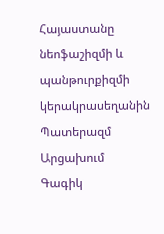Հայաստանը նեոֆաշիզմի և պանթուրքիզմի կերակրասեղանին Պատերազմ Արցախում
Գագիկ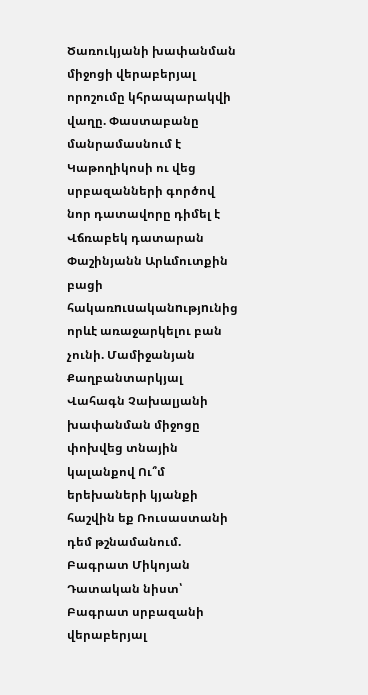Ծառուկյանի խափանման միջոցի վերաբերյալ որոշումը կհրապարակվի վաղը. Փաստաբանը մանրամասնում է Կաթողիկոսի ու վեց սրբազանների գործով նոր դատավորը դիմել է Վճռաբեկ դատարան Փաշինյանն Արևմուտքին բացի հակառnւuականnւթյnւնից որևէ առաջարկելու բան չունի. Մամիջանյան Քաղբանտարկյալ Վահագն Չախալյանի խափանման միջոցը փոխվեց տնային կալանքով Ու՞մ երեխաների կյանքի հաշվին եք Ռուսաստանի դեմ թշնամանում. Բագրատ Միկոյան Դատական նիստ՝ Բագրատ սրբազանի վերաբերյալ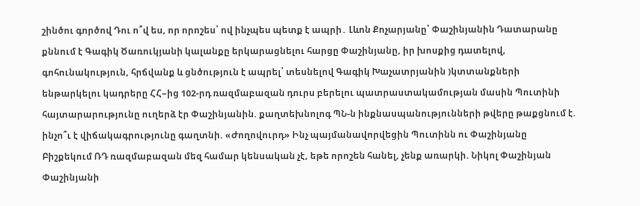շինծու գործով Դու ո՞վ ես, որ որոշես՝ ով ինչպես պետք է ապրի․ Լևոն Քոչարյանը՝ Փաշինյանին Դատարանը քննում է Գագիկ Ծառուկյանի կալանքը երկարացնելու հարցը Փաշինյանը, իր խոսքից դատելով, գոհունակություն, հրճվանք և ցնծություն է ապրել՝ տեսնելով Գագիկ Խաչատրյանին )կտտանքների ենթարկելու կադրերը ՀՀ–ից 102-րդ ռազմաբազան դուրս բերելու պատրաստակամության մասին Պուտինի հայտարարությունը ուղերձ էր Փաշինյանին. քաղտեխնոլոգ ՊՆ-ն ինքնասպանությունների թվերը թաքցնում է. ինչո՞ւ է վիճակագրությունը գաղտնի. «Ժողովուրդ» Ինչ պայմանավորվեցին Պուտինն ու Փաշինյանը Բիշքեկում ՌԴ ռազմաբազան մեզ համար կենսական չէ, եթե որոշեն հանել, չենք առարկի. Նիկոլ Փաշինյան Փաշինյանի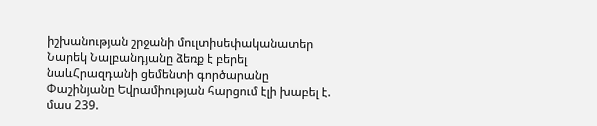իշխանության շրջանի մուլտիսեփականատեր Նարեկ Նալբանդյանը ձեռք է բերել նաևՀրազդանի ցեմենտի գործարանը Փաշինյանը Եվրամիության հարցում էլի խաբել է. մաս 239.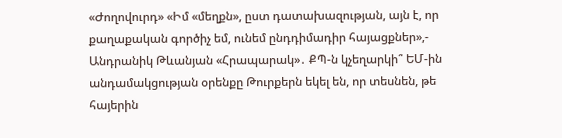«Ժողովուրդ» «Իմ «մեղքն», ըստ դատախազության, այն է, որ քաղաքական գործիչ եմ, ունեմ ընդդիմադիր հայացքներ»,- Անդրանիկ Թևանյան «Հրապարակ»․ ՔՊ-ն կչեղարկի՞ ԵՄ-ին անդամակցության օրենքը Թուրքերն եկել են, որ տեսնեն, թե հայերին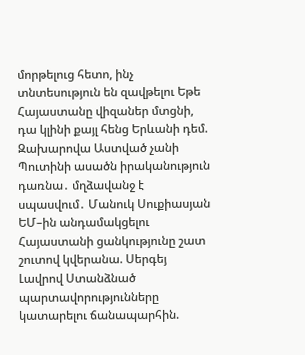մորթելուց հետո, ինչ տնտեսություն են զավթելու Եթե Հայաստանը վիզաներ մտցնի, դա կլինի քայլ հենց Երևանի դեմ. Զախարովա Աստված չանի Պուտինի ասածն իրականություն դառնա․ մղձավանջ է սպասվում․ Մանուկ Սուքիասյան ԵՄ–ին անդամակցելու Հայաստանի ցանկությունը շատ շուտով կվերանա. Սերգեյ Լավրով Ստանձնած պարտավորությունները կատարելու ճանապարհին.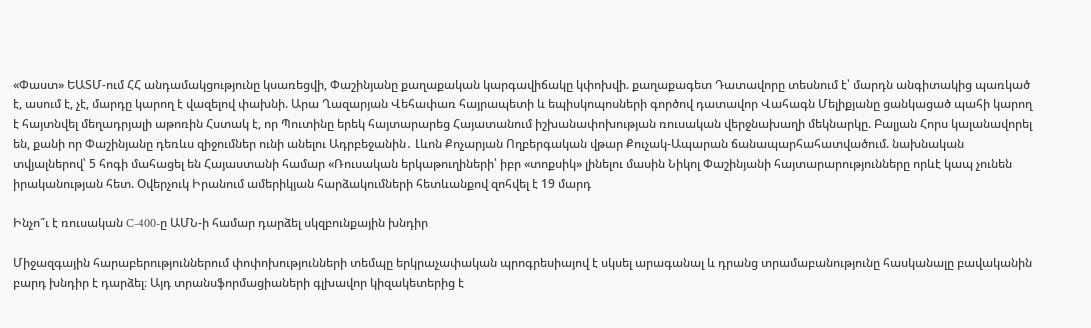«Փաստ» ԵԱՏՄ-ում ՀՀ անդամակցությունը կսառեցվի, Փաշինյանը քաղաքական կարգավիճակը կփոխվի. քաղաքագետ Դատավորը տեսնում է՝ մարդն անգիտակից պառկած է, ասում է, չէ, մարդը կարող է վազելով փախնի. Արա Ղազարյան Վեհափառ հայրապետի և եպիսկոպոսների գործով դատավոր Վահագն Մելիքյանը ցանկացած պահի կարող է հայտնվել մեղադրյալի աթոռին Հստակ է, որ Պուտինը երեկ հայտարարեց Հայատանում իշխանափոխության ռուսական վերջնախաղի մեկնարկը. Բալյան Հորս կալանավորել են, քանի որ Փաշինյանը դեռևս զիջումներ ունի անելու Ադրբեջանին․ Լևոն Քոչարյան Ողբերգական վթար Քուչակ-Ապարան ճանապարհահատվածում. նախնական տվյալներով՝ 5 հոգի մահացել են Հայաստանի համար «Ռուսական երկաթուղիների՝ իբր «տոքսիկ» լինելու մասին Նիկոլ Փաշինյանի հայտարարությունները որևէ կապ չունեն իրականության հետ. Օվերչուկ Իրանում ամերիկյան հարձակումների հետևանքով զոհվել է 19 մարդ

Ինչո՞ւ է ռուսական C-400-ը ԱՄՆ-ի համար դարձել սկզբունքային խնդիր

Միջազգային հարաբերություններում փոփոխությունների տեմպը երկրաչափական պրոգրեսիայով է սկսել արագանալ և դրանց տրամաբանությունը հասկանալը բավականին բարդ խնդիր է դարձել։ Այդ տրանսֆորմացիաների գլխավոր կիզակետերից է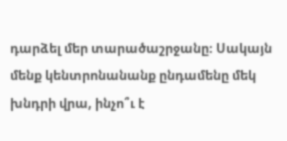դարձել մեր տարածաշրջանը։ Սակայն մենք կենտրոնանանք ընդամենը մեկ խնդրի վրա, ինչո՞ւ է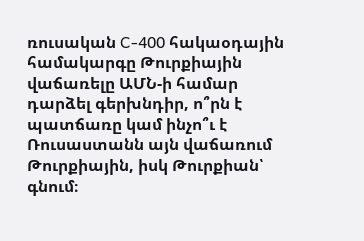ռուսական C-400 հակաօդային համակարգը Թուրքիային վաճառելը ԱՄՆ-ի համար դարձել գերխնդիր, ո՞րն է պատճառը կամ ինչո՞ւ է Ռուսաստանն այն վաճառում Թուրքիային, իսկ Թուրքիան՝ գնում։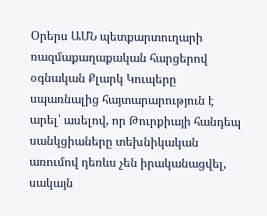Օրերս ԱՄՆ պետքարտուղարի ռազմաքաղաքական հարցերով օգնական Քլարկ Կուպերը սպառնալից հայտարարություն է արել՝ ասելով, որ Թուրքիայի հանդեպ սանկցիաները տեխնիկական առումով դեռևս չեն իրականացվել, սակայն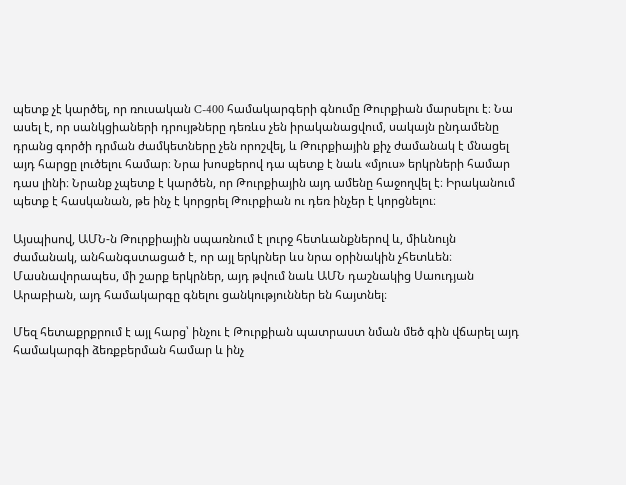պետք չէ կարծել, որ ռուսական C-400 համակարգերի գնումը Թուրքիան մարսելու է։ Նա ասել է, որ սանկցիաների դրույթները դեռևս չեն իրականացվում, սակայն ընդամենը դրանց գործի դրման ժամկետները չեն որոշվել, և Թուրքիային քիչ ժամանակ է մնացել այդ հարցը լուծելու համար։ Նրա խոսքերով դա պետք է նաև «մյուս» երկրների համար դաս լինի։ Նրանք չպետք է կարծեն, որ Թուրքիային այդ ամենը հաջողվել է։ Իրականում պետք է հասկանան, թե ինչ է կորցրել Թուրքիան ու դեռ ինչեր է կորցնելու։

Այսպիսով, ԱՄՆ-ն Թուրքիային սպառնում է լուրջ հետևանքներով և, միևնույն ժամանակ, անհանգստացած է, որ այլ երկրներ ևս նրա օրինակին չհետևեն։ Մասնավորապես, մի շարք երկրներ, այդ թվում նաև ԱՄՆ դաշնակից Սաուդյան Արաբիան, այդ համակարգը գնելու ցանկություններ են հայտնել։

Մեզ հետաքրքրում է այլ հարց՝ ինչու է Թուրքիան պատրաստ նման մեծ գին վճարել այդ համակարգի ձեռքբերման համար և ինչ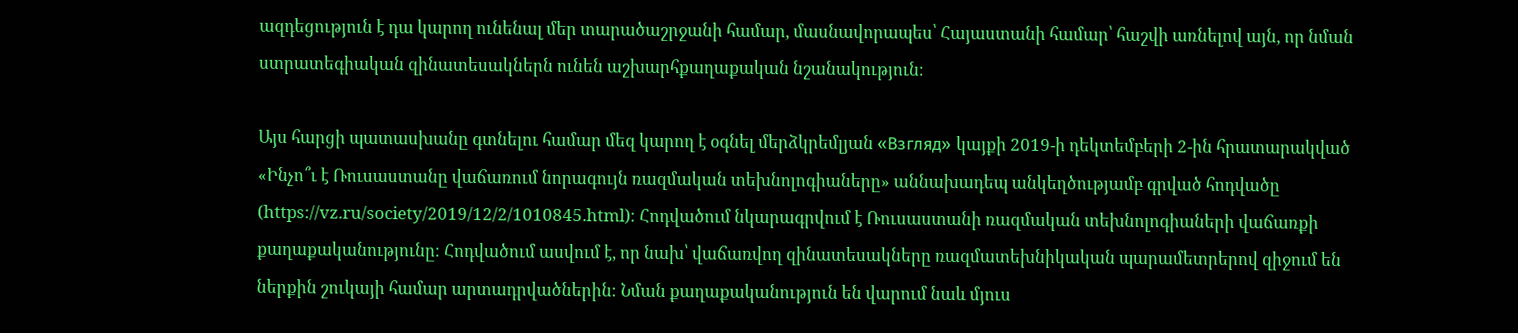ազդեցություն է դա կարող ունենալ մեր տարածաշրջանի համար, մասնավորապես՝ Հայաստանի համար՝ հաշվի առնելով այն, որ նման ստրատեգիական զինատեսակներն ունեն աշխարհքաղաքական նշանակություն։

Այս հարցի պատասխանը գտնելու համար մեզ կարող է օգնել մերձկրեմլյան «Взгляд» կայքի 2019-ի դեկտեմբերի 2-ին հրատարակված «Ինչո՞ւ է Ռուսաստանը վաճառում նորագույն ռազմական տեխնոլոգիաները» աննախադեպ անկեղծությամբ գրված հոդվածը (https://vz.ru/society/2019/12/2/1010845.html)։ Հոդվածում նկարագրվում է Ռուսաստանի ռազմական տեխնոլոգիաների վաճառքի քաղաքականությունը։ Հոդվածում ասվում է, որ նախ՝ վաճառվող զինատեսակները ռազմատեխնիկական պարամետրերով զիջում են ներքին շուկայի համար արտադրվածներին։ Նման քաղաքականություն են վարում նաև մյուս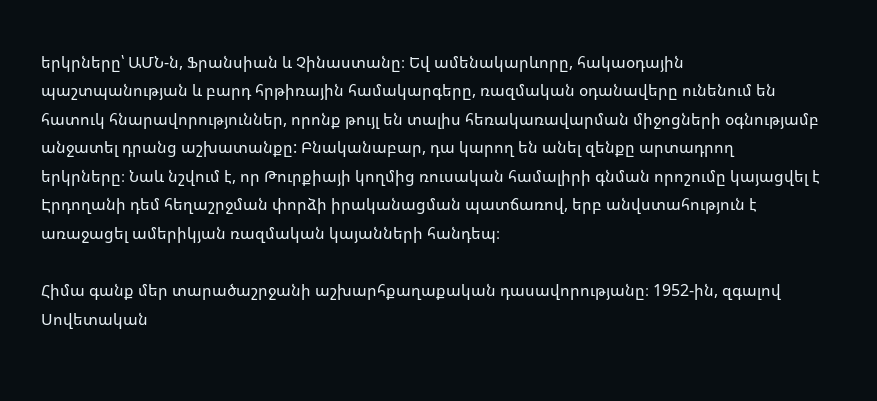երկրները՝ ԱՄՆ-ն, Ֆրանսիան և Չինաստանը։ Եվ ամենակարևորը, հակաօդային պաշտպանության և բարդ հրթիռային համակարգերը, ռազմական օդանավերը ունենում են հատուկ հնարավորություններ, որոնք թույլ են տալիս հեռակառավարման միջոցների օգնությամբ անջատել դրանց աշխատանքը: Բնականաբար, դա կարող են անել զենքը արտադրող երկրները։ Նաև նշվում է, որ Թուրքիայի կողմից ռուսական համալիրի գնման որոշումը կայացվել է Էրդողանի դեմ հեղաշրջման փորձի իրականացման պատճառով, երբ անվստահություն է առաջացել ամերիկյան ռազմական կայանների հանդեպ։

Հիմա գանք մեր տարածաշրջանի աշխարհքաղաքական դասավորությանը։ 1952-ին, զգալով Սովետական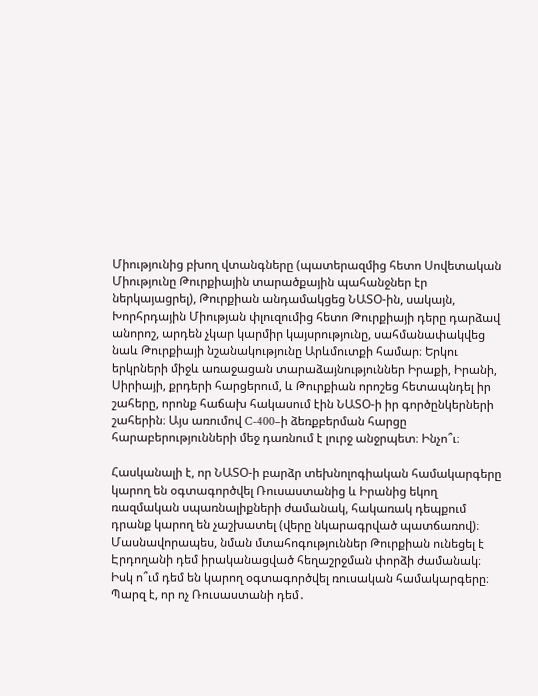Միությունից բխող վտանգները (պատերազմից հետո Սովետական Միությունը Թուրքիային տարածքային պահանջներ էր ներկայացրել), Թուրքիան անդամակցեց ՆԱՏՕ-ին, սակայն, Խորհրդային Միության փլուզումից հետո Թուրքիայի դերը դարձավ անորոշ, արդեն չկար կարմիր կայսրությունը, սահմանափակվեց նաև Թուրքիայի նշանակությունը Արևմուտքի համար։ Երկու երկրների միջև առաջացան տարաձայնություններ Իրաքի, Իրանի, Սիրիայի, քրդերի հարցերում, և Թուրքիան որոշեց հետապնդել իր շահերը, որոնք հաճախ հակասում էին ՆԱՏՕ-ի իր գործընկերների շահերին։ Այս առումով C-400–ի ձեռքբերման հարցը հարաբերությունների մեջ դառնում է լուրջ անջրպետ։ Ինչո՞ւ։

Հասկանալի է, որ ՆԱՏՕ-ի բարձր տեխնոլոգիական համակարգերը կարող են օգտագործվել Ռուսաստանից և Իրանից եկող ռազմական սպառնալիքների ժամանակ, հակառակ դեպքում դրանք կարող են չաշխատել (վերը նկարագրված պատճառով)։ Մասնավորապես, նման մտահոգություններ Թուրքիան ունեցել է Էրդողանի դեմ իրականացված հեղաշրջման փորձի ժամանակ։ Իսկ ո՞ւմ դեմ են կարող օգտագործվել ռուսական համակարգերը։ Պարզ է, որ ոչ Ռուսաստանի դեմ․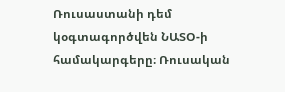Ռուսաստանի դեմ կօգտագործվեն ՆԱՏՕ-ի համակարգերը։ Ռուսական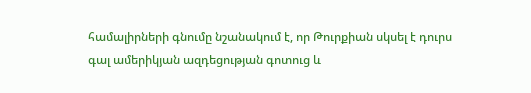համալիրների գնումը նշանակում է, որ Թուրքիան սկսել է դուրս գալ ամերիկյան ազդեցության գոտուց և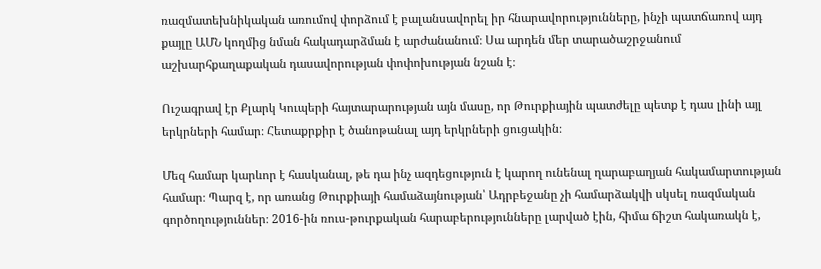ռազմատեխնիկական առումով փորձում է բալանսավորել իր հնարավորությունները, ինչի պատճառով այդ քայլը ԱՄՆ կողմից նման հակադարձման է արժանանում։ Սա արդեն մեր տարածաշրջանում աշխարհքաղաքական դասավորության փոփոխության նշան է։

Ուշագրավ էր Քլարկ Կուպերի հայտարարության այն մասը, որ Թուրքիային պատժելը պետք է դաս լինի այլ երկրների համար։ Հետաքրքիր է ծանոթանալ այդ երկրների ցուցակին։

Մեզ համար կարևոր է հասկանալ, թե դա ինչ ազդեցություն է կարող ունենալ ղարաբաղյան հակամարտության համար։ Պարզ է, որ առանց Թուրքիայի համաձայնության՝ Ադրբեջանը չի համարձակվի սկսել ռազմական գործողություններ։ 2016-ին ռուս-թուրքական հարաբերությունները լարված էին, հիմա ճիշտ հակառակն է,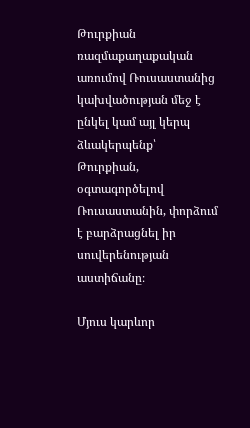Թուրքիան ռազմաքաղաքական առումով Ռուսաստանից կախվածության մեջ է ընկել կամ այլ կերպ ձևակերպենք՝ Թուրքիան, օգտագործելով Ռուսաստանին, փորձում է բարձրացնել իր սուվերենության աստիճանը։

Մյուս կարևոր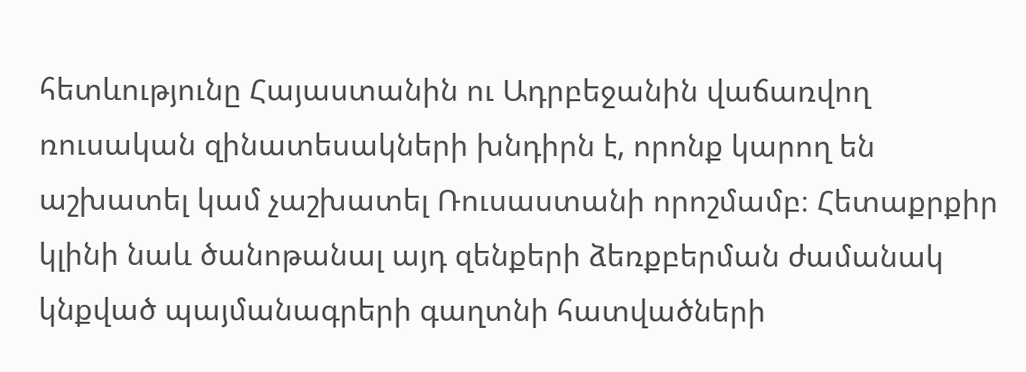հետևությունը Հայաստանին ու Ադրբեջանին վաճառվող ռուսական զինատեսակների խնդիրն է, որոնք կարող են աշխատել կամ չաշխատել Ռուսաստանի որոշմամբ։ Հետաքրքիր կլինի նաև ծանոթանալ այդ զենքերի ձեռքբերման ժամանակ կնքված պայմանագրերի գաղտնի հատվածների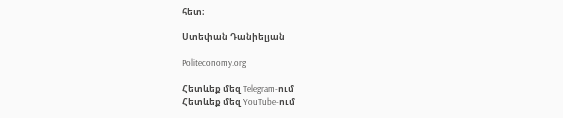հետ։

Ստեփան Դանիելյան

Politeconomy.org

Հետևեք մեզ Telegram-ում
Հետևեք մեզ YouTube-ում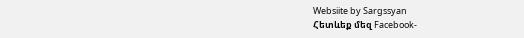Websiite by Sargssyan
Հետևեք մեզ Facebook-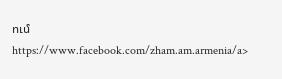ում https://www.facebook.com/zham.am.armenia/a>